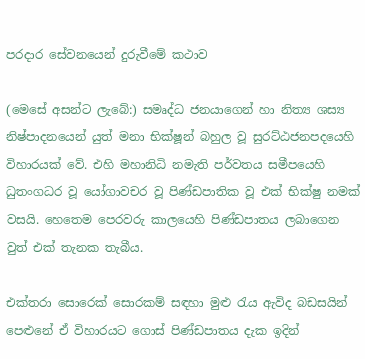පරදාර සේවනයෙන් දුරුවීමේ කථාව

(මෙසේ අසන්ට ලැබේ:) සමෘද්ධ ජනයාගෙන් හා නිත්‍ය ශස්‍ය නිෂ්පාදනයෙන් යුත් මනා භික්ෂූන් බහුල වූ සුරට්ඨජනපදයෙහි විහාරයක් වේ. එහි මහානිධි නමැති පර්වතය සමීපයෙහි ධුතංගධර වූ යෝගාවචර වූ පිණ්ඩපාතික වූ එක් භික්ෂු නමක් වසයි. හෙතෙම පෙරවරු කාලයෙහි පිණ්ඩපාතය ලබාගෙන වුත් එක් තැනක තැබීය.

එක්තරා සොරෙක් සොරකම් සඳහා මුළු රැය ඇවිද බඩසයින් පෙළුනේ ඒ විහාරයට ගොස් පිණ්ඩපාතය දැක ඉදින්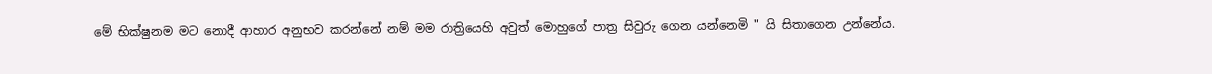මේ භික්ෂුනම මට නොදී ආහාර අනුභව කරන්නේ නම් මම රාත්‍රියෙහි අවුත් මොහුගේ පාත්‍ර සිවුරු ගෙන යන්නෙමි " යි සිතාගෙන උන්නේය.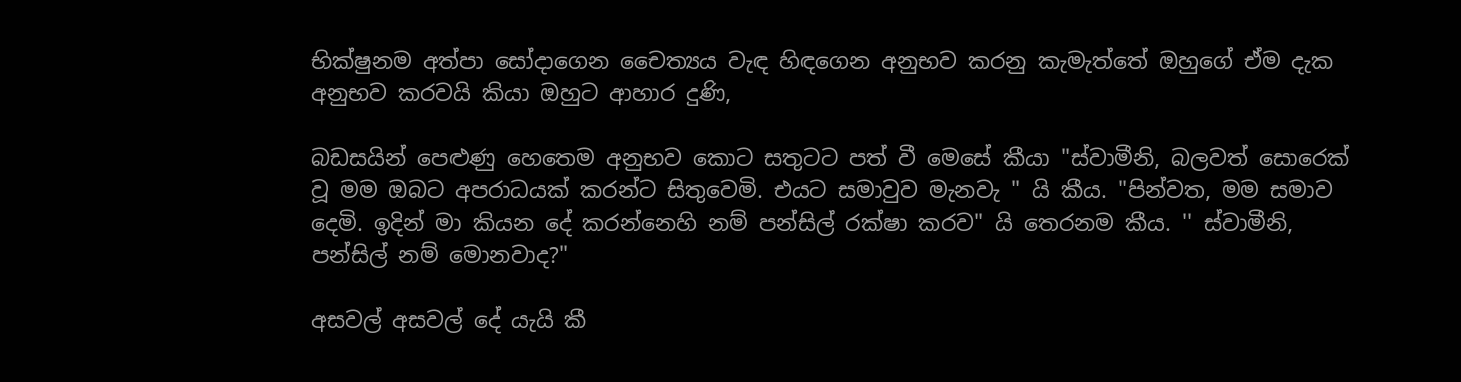භික්ෂුනම අත්පා සෝදාගෙන චෛත්‍යය වැඳ හිඳගෙන අනුභව කරනු කැමැත්තේ ඔහුගේ ඒම දැක අනුභව කරවයි කියා ඔහුට ආහාර දුණි,

බඩසයින් පෙළුණු හෙතෙම අනුභව කොට සතුටට පත් වී මෙසේ කීයා "ස්වාමීනි, බලවත් සොරෙක් වූ මම ඔබට අපරාධයක් කරන්ට සිතුවෙමි. එයට සමාවුව මැනවැ " යි කීය. "පින්වත, මම සමාව දෙමි. ඉදින් මා කියන දේ කරන්නෙහි නම් පන්සිල් රක්ෂා කරව" යි තෙරනම කීය. '' ස්වාමීනි, පන්සිල් නම් මොනවාද?"

අසවල් අසවල් දේ යැයි කී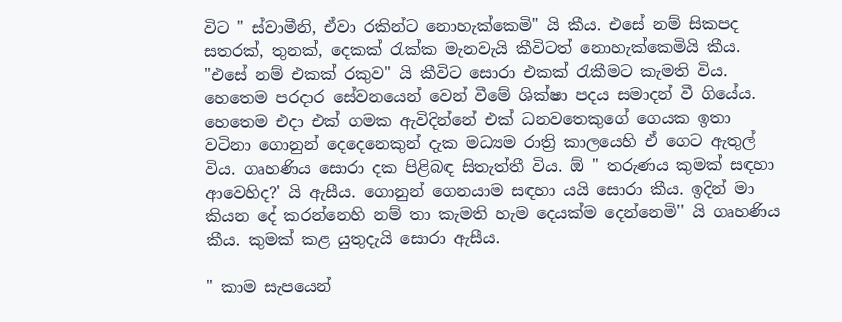විට " ස්වාමීනි, ඒවා රකින්ට නොහැක්කෙමි" යි කීය. එසේ නම් සිකපද සතරක්, තුනක්, දෙකක් රැක්ක මැනවැයි කීවිටත් නොහැක්කෙමියි කීය. "එසේ නම් එකක් රකුව" යි කීවිට සොරා එකක් රැකීමට කැමති විය. හෙතෙම පරදාර සේවනයෙන් වෙන් වීමේ ශික්ෂා පදය සමාදන් වී ගියේය. හෙතෙම එදා එක් ගමක ඇවිදින්නේ එක් ධනවතෙකුගේ ගෙයක ඉතා වටිනා ගොනුන් දෙදෙනෙකුන් දැක මධ්‍යම රාත්‍රි කාලයෙහි ඒ ගෙට ඇතුල් විය. ගෘහණිය සොරා දක පිළිබඳ සිතැත්තී විය. ඕ " තරුණය කුමක් සඳහා ආවෙහිද?' යි ඇසීය. ගොනුන් ගෙනයාම සඳහා යයි සොරා කීය. ඉදින් මා කියන දේ කරන්නෙහි නම් තා කැමති හැම දෙයක්ම දෙන්නෙමි'' යි ගෘහණිය කීය. කුමක් කළ යුතුදැයි සොරා ඇසීය.

" කාම සැපයෙන්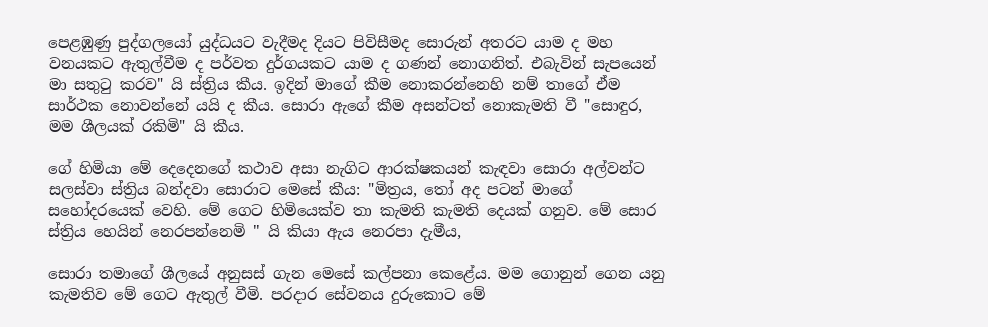පෙළඹුණු පුද්ගලයෝ යුද්ධයට වැදීමද දියට පිවිසීමද සොරුන් අතරට යාම ද මහ වනයකට ඇතුල්වීම ද පර්වත දුර්ගයකට යාම ද ගණන් නොගනිත්. එබැවින් සැපයෙන් මා සතුටු කරව" යි ස්ත්‍රිය කීය. ඉදින් මාගේ කීම නොකරන්නෙහි නම් තාගේ ඒම සාර්ථක නොවන්නේ යයි ද කීය. සොරා ඇගේ කීම අසන්ටත් නොකැමති වී "සොඳුර, මම ශීලයක් රකිමි" යි කීය.

ගේ හිමියා මේ දෙදෙනගේ කථාව අසා නැගිට ආරක්ෂකයන් කැඳවා සොරා අල්වන්ට සලස්වා ස්ත්‍රිය බන්දවා සොරාට මෙසේ කීය: "මිත්‍රය, තෝ අද පටන් මාගේ සහෝදරයෙක් වෙහි. මේ ගෙට හිමියෙක්ව තා කැමති කැමති දෙයක් ගනුව. මේ සොර ස්ත්‍රිය හෙයින් නෙරපන්නෙමි '' යි කියා ඇය නෙරපා දැමීය,

සොරා තමාගේ ශීලයේ අනුසස් ගැන මෙසේ කල්පනා කෙළේය. මම ගොනුන් ගෙන යනු කැමතිව මේ ගෙට ඇතුල් වීමි. පරදාර සේවනය දුරුකොට මේ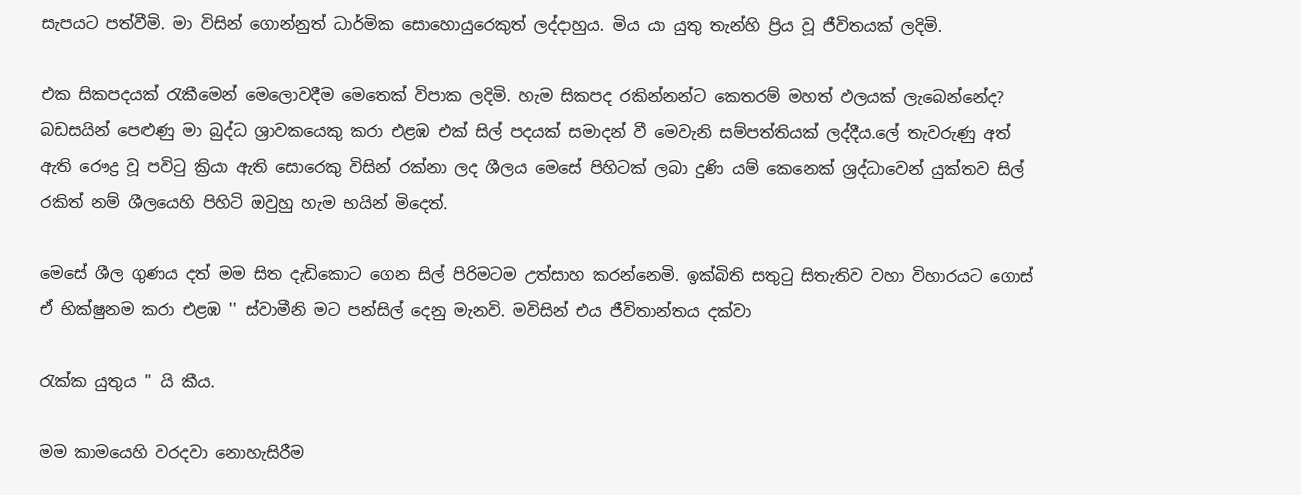සැපයට පත්වීමි. මා විසින් ගොන්නුත් ධාර්මික සොහොයුරෙකුත් ලද්දාහුය. මිය යා යුතු තැන්හි ප්‍රිය වූ ජීවිතයක් ලදිමි.

එක සිකපදයක් රැකීමෙන් මෙලොවදීම මෙතෙක් විපාක ලදිමි. හැම සිකපද රකින්නන්ට කෙතරම් මහත් ඵලයක් ලැබෙන්නේද? බඩසයින් පෙළුණු මා බුද්ධ ශ්‍රාවකයෙකු කරා එළඹ එක් සිල් පදයක් සමාදන් වී මෙවැනි සම්පත්තියක් ලද්දීය.ලේ තැවරුණු අත් ඇති රෞද්‍ර වූ පවිටු ක්‍රියා ඇති සොරෙකු විසින් රක්නා ලද ශීලය මෙසේ පිහිටක් ලබා දුණි යම් කෙනෙක් ශ්‍රද්ධාවෙන් යුක්තව සිල් රකිත් නම් ශීලයෙහි පිහිටි ඔවුහු හැම භයින් මිදෙත්.

මෙසේ ශීල ගුණය දත් මම සිත දැඩිකොට ගෙන සිල් පිරිමටම උත්සාහ කරන්නෙමි. ඉක්බිති සතුටු සිතැතිව වහා විහාරයට ගොස් ඒ භික්ෂුනම කරා එළඹ '' ස්වාමීනි මට පන්සිල් දෙනු මැනවි. මවිසින් එය ජීවිතාන්තය දක්වා

රැක්ක යුතුය '' යි කීය.

මම කාමයෙහි වරදවා නොහැසිරීම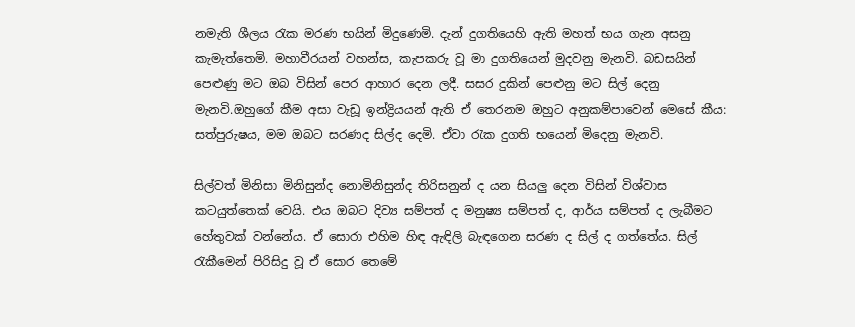නමැති ශීලය රැක මරණ භයින් මිදුණෙමි. දැන් දුගතියෙහි ඇති මහත් භය ගැන අසනු කැමැත්තෙමි. මහාවීරයන් වහන්ස, කැපකරු වූ මා දුගතියෙන් මුදවනු මැනවි. බඩසයින් පෙළුණු මට ඔබ විසින් පෙර ආහාර දෙන ලදී. සසර දුකින් පෙළුනු මට සිල් දෙනු මැනවි.ඔහුගේ කීම අසා වැඩූ ඉන්ද්‍රියයන් ඇති ඒ තෙරනම ඔහුට අනුකම්පාවෙන් මෙසේ කීය: සත්පුරුෂය, මම ඔබට සරණද සිල්ද දෙමි. ඒවා රැක දුගති භයෙන් මිදෙනු මැනවි.

සිල්වත් මිනිසා මිනිසුන්ද නොමිනිසුන්ද තිරිසනුන් ද යන සියලු දෙන විසින් විශ්වාස කටයුත්තෙක් වෙයි. එය ඔබට දිව්‍ය සම්පත් ද මනුෂ්‍ය සම්පත් ද, ආර්ය සම්පත් ද ලැබීමට හේතුවක් වන්නේය. ඒ සොරා එහිම හිඳ ඇඳිලි බැඳගෙන සරණ ද සිල් ද ගත්තේය. සිල් රැකීමෙන් පිරිසිදු වූ ඒ සොර තෙමේ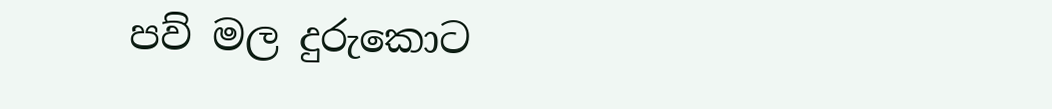පව් මල දුරුකොට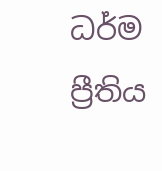ධර්ම ප්‍රීතිය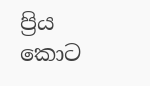ප්‍රිය කොට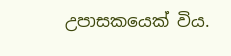උපාසකයෙක් විය.